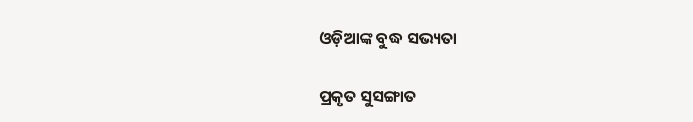ଓଡ଼ିଆଙ୍କ ବୁଦ୍ଧ ସଭ୍ୟତା

ପ୍ରକୃତ ସୁସଙ୍ଗାତ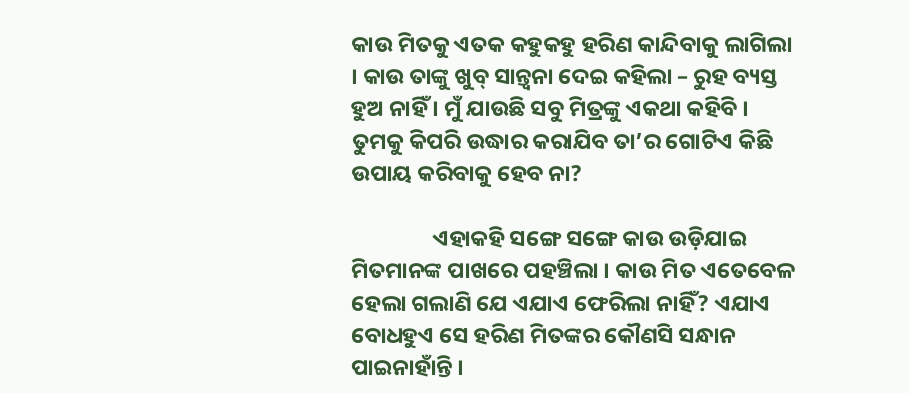କାଉ ମିତକୁ ଏତକ କହୁକହୁ ହରିଣ କାନ୍ଦିବାକୁ ଲାଗିଲା । କାଉ ତାଙ୍କୁ ଖୁବ୍ ସାନ୍ତ୍ୱନା ଦେଇ କହିଲା – ରୁହ ବ୍ୟସ୍ତ ହୁଅ ନାହିଁ । ମୁଁ ଯାଉଛି ସବୁ ମିତ୍ରଙ୍କୁ ଏକଥା କହିବି । ତୁମକୁ କିପରି ଉଦ୍ଧାର କରାଯିବ ତା’ର ଗୋଟିଏ କିଛି ଉପାୟ କରିବାକୁ ହେବ ନା?

                ଏହାକହି ସଙ୍ଗେ ସଙ୍ଗେ କାଉ ଉଡ଼ିଯାଇ ମିତମାନଙ୍କ ପାଖରେ ପହଞ୍ଚିଲା । କାଉ ମିତ ଏତେବେଳ ହେଲା ଗଲାଣି ଯେ ଏଯାଏ ଫେରିଲା ନାହିଁ? ଏଯାଏ ବୋଧହୁଏ ସେ ହରିଣ ମିତଙ୍କର କୌଣସି ସନ୍ଧାନ ପାଇନାହାଁନ୍ତି ।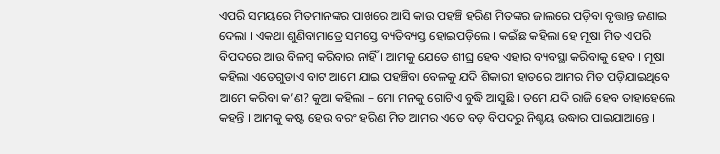ଏପରି ସମୟରେ ମିତମାନଙ୍କର ପାଖରେ ଆସି କାଉ ପହଞ୍ଚି ହରିଣ ମିତଙ୍କର ଜାଲରେ ପଡ଼ିବା ବୃତ୍ତାନ୍ତ ଜଣାଇ ଦେଲା । ଏକଥା ଶୁଣିବାମାତ୍ରେ ସମସ୍ତେ ବ୍ୟତିବ୍ୟସ୍ତ ହୋଇପଡ଼ିଲେ । କଇଁଛ କହିଲା ହେ ମୂଷା ମିତ ଏପରି ବିପଦରେ ଆଉ ବିଳମ୍ବ କରିବାର ନାହିଁ । ଆମକୁ ଯେତେ ଶୀଘ୍ର ହେବ ଏହାର ବ୍ୟବସ୍ଥା କରିବାକୁ ହେବ । ମୂଷା କହିଲା ଏତେଗୁଡାଏ ବାଟ ଆମେ ଯାଇ ପହଞ୍ଚିବା ବେଳକୁ ଯଦି ଶିକାରୀ ହାତରେ ଆମର ମିତ ପଡ଼ିଯାଇଥିବେ ଆମେ କରିବା କ’ଣ? କୁଆ କହିଲା – ମୋ ମନକୁ ଗୋଟିଏ ବୁଦ୍ଧି ଆସୁଛି । ତମେ ଯଦି ରାଜି ହେବ ତାହାହେଲେ କହନ୍ତି । ଆମକୁ କଷ୍ଟ ହେଉ ବରଂ ହରିଣ ମିତ ଆମର ଏତେ ବଡ଼ ବିପଦରୁ ନିଶ୍ଚୟ ଉଦ୍ଧାର ପାଇଯାଆନ୍ତେ ।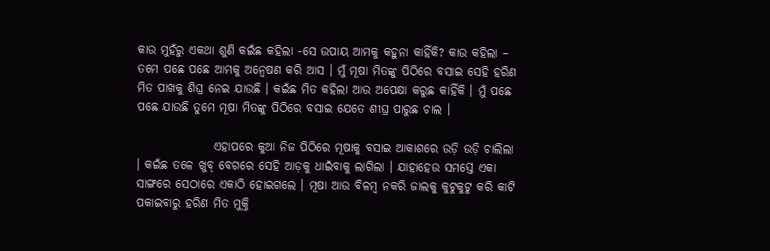କାଉ ମୁହଁରୁ ଏକଥା ଶୁଣି କଇଁଛ କହିଲା -ସେ ଉପାୟ ଆମକୁ କହୁନା କାହିଁକି? କାଉ କହିଲା – ତମେ ପଛେ ପଛେ ଆମକୁ ଅନ୍ୱେଷଣ କରି ଆସ । ମୁଁ ମୂଷା ମିତଙ୍କୁ ପିଠିରେ ବସାଇ ସେହି ହରିଣ ମିତ ପାଖକୁ ଶିଘ୍ର ନେଇ ଯାଉଛି । କଇଁଛ ମିତ କହିଲା ଆଉ ଅପେକ୍ଷା କରୁଛ କାହିଁକି । ମୁଁ ପଛେ ପଛେ ଯାଉଛି ତୁମେ ମୂଷା ମିତଙ୍କୁ ପିଠିରେ ବସାଇ ଯେତେ ଶୀଘ୍ର ପାରୁଛ ଚାଲ ।

                ଏହାପରେ କୁଆ ନିଜ ପିଠିରେ ମୂଷାକୁ ବସାଇ ଆକାଶରେ ଉଡ଼ି ଉଡ଼ି ଚାଲିଲା । କଇଁଛ ତଳେ ଖୁବ୍ ବେଗରେ ସେହି ଆଡ଼କୁ ଧାଇଁବାକୁ ଲାଗିଲା । ଯାହାହେଉ ସମସ୍ତେ ଏକା ସାଙ୍ଗରେ ସେଠାରେ ଏକାଠି ହୋଇଗଲେ । ମୂଷା ଆଉ ବିଳମ୍ବ ନକରି ଜାଲକୁ କୁଟୁକୁଟୁ କରି କାଟି ପକାଇବାରୁ ହରିଣ ମିତ ମୁକ୍ତି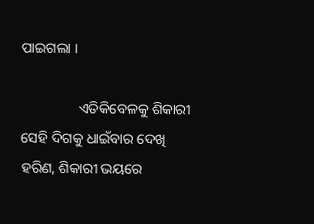ପାଇଗଲା ।

                ଏତିକିବେଳକୁ ଶିକାରୀ ସେହି ଦିଗକୁ ଧାଇଁବାର ଦେଖି ହରିଣ, ଶିକାରୀ ଭୟରେ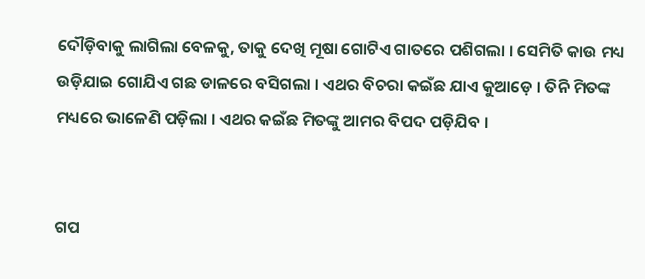ଦୌଡ଼ିବାକୁ ଲାଗିଲା ବେଳକୁ, ତାକୁ ଦେଖି ମୂଷା ଗୋଟିଏ ଗାତରେ ପଶିଗଲା । ସେମିତି କାଉ ମଧ୍ୟ ଉଡ଼ିଯାଇ ଗୋଯିଏ ଗଛ ଡାଳରେ ବସିଗଲା । ଏଥର ବିଚରା କଇଁଛ ଯାଏ କୁଆଡ଼େ । ତିନି ମିତଙ୍କ ମଧ୍ୟରେ ଭାଳେଣି ପଡ଼ିଲା । ଏଥର କଇଁଛ ମିତଙ୍କୁ ଆମର ବିପଦ ପଡ଼ିଯିବ ।


ଗପ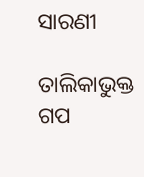ସାରଣୀ

ତାଲିକାଭୁକ୍ତ ଗପ